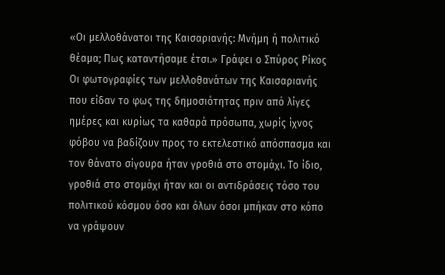«Οι μελλοθάνατοι της Καισαριανής: Μνήμη ή πολιτικό θέαμα; Πως καταντήσαμε έτσι.» Γράφει ο Σπύρος Ρίκος
Οι φωτογραφίες των μελλοθανάτων της Καισαριανής που είδαν το φως της δημοσιότητας πριν από λίγες ημέρες και κυρίως τα καθαρά πρόσωπα, χωρίς ίχνος φόβου να βαδίζουν προς το εκτελεστικό απόσπασμα και τον θάνατο σίγουρα ήταν γροθιά στο στομάχι. Το ίδιο, γροθιά στο στομάχι ήταν και οι αντιδράσεις τόσο του πολιτικού κόσμου όσο και όλων όσοι μπήκαν στο κόπο να γράψουν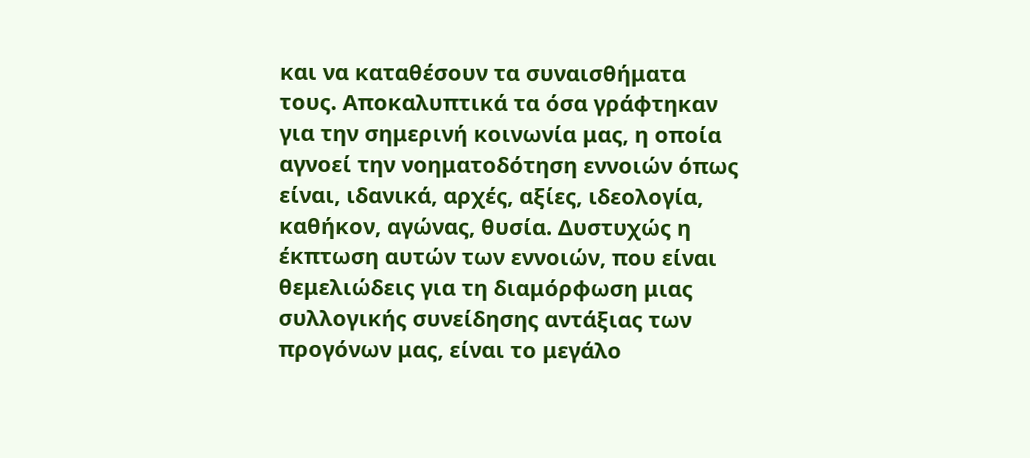και να καταθέσουν τα συναισθήματα τους. Αποκαλυπτικά τα όσα γράφτηκαν για την σημερινή κοινωνία μας, η οποία αγνοεί την νοηματοδότηση εννοιών όπως είναι, ιδανικά, αρχές, αξίες, ιδεολογία, καθήκον, αγώνας, θυσία. Δυστυχώς η έκπτωση αυτών των εννοιών, που είναι θεμελιώδεις για τη διαμόρφωση μιας συλλογικής συνείδησης αντάξιας των προγόνων μας, είναι το μεγάλο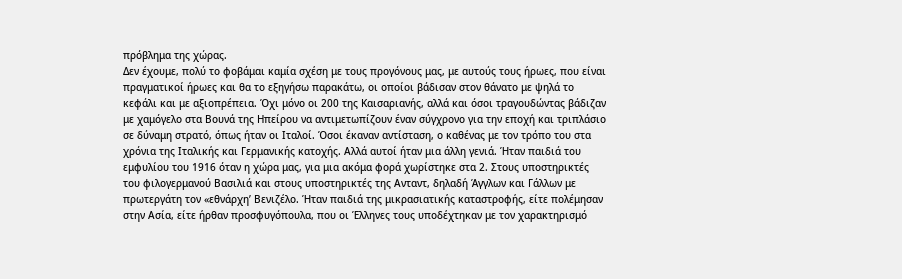πρόβλημα της χώρας.
Δεν έχουμε, πολύ το φοβάμαι καμία σχέση με τους προγόνους μας, με αυτούς τους ήρωες, που είναι πραγματικοί ήρωες και θα το εξηγήσω παρακάτω, οι οποίοι βάδισαν στον θάνατο με ψηλά το κεφάλι και με αξιοπρέπεια. Όχι μόνο οι 200 της Καισαριανής, αλλά και όσοι τραγουδώντας βάδιζαν με χαμόγελο στα Βουνά της Ηπείρου να αντιμετωπίζουν έναν σύγχρονο για την εποχή και τριπλάσιο σε δύναμη στρατό, όπως ήταν οι Ιταλοί. Όσοι έκαναν αντίσταση, ο καθένας με τον τρόπο του στα χρόνια της Ιταλικής και Γερμανικής κατοχής. Αλλά αυτοί ήταν μια άλλη γενιά. Ήταν παιδιά του εμφυλίου του 1916 όταν η χώρα μας, για μια ακόμα φορά χωρίστηκε στα 2. Στους υποστηρικτές του φιλογερμανού Βασιλιά και στους υποστηρικτές της Ανταντ, δηλαδή Άγγλων και Γάλλων με πρωτεργάτη τον «εθνάρχη’ Βενιζέλο. Ήταν παιδιά της μικρασιατικής καταστροφής, είτε πολέμησαν στην Ασία, είτε ήρθαν προσφυγόπουλα, που οι Έλληνες τους υποδέχτηκαν με τον χαρακτηρισμό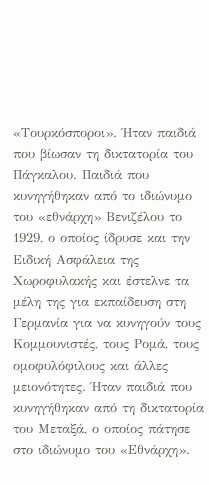«Τουρκόσποροι». Ήταν παιδιά που βίωσαν τη δικτατορία του Πάγκαλου. Παιδιά που κυνηγήθηκαν από το ιδιώνυμο του «εθνάρχη» Βενιζέλου το 1929, ο οποίος ίδρυσε και την Ειδική Ασφάλεια της Χωροφυλακής και έστελνε τα μέλη της για εκπαίδευση στη Γερμανία για να κυνηγούν τους Κομμουνιστές, τους Ρομά, τους ομοφυλόφιλους και άλλες μειονότητες. Ήταν παιδιά που κυνηγήθηκαν από τη δικτατορία του Μεταξά, ο οποίος πάτησε στο ιδιώνυμο του «Εθνάρχη».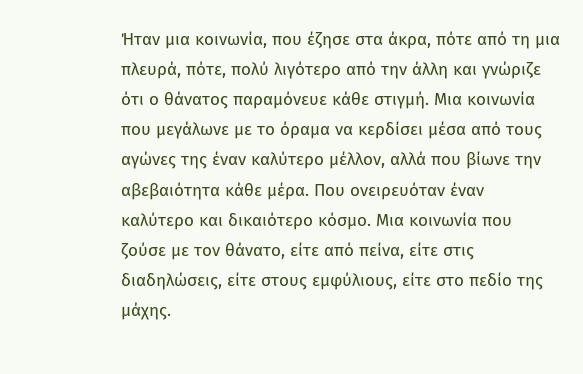Ήταν μια κοινωνία, που έζησε στα άκρα, πότε από τη μια πλευρά, πότε, πολύ λιγότερο από την άλλη και γνώριζε ότι ο θάνατος παραμόνευε κάθε στιγμή. Μια κοινωνία που μεγάλωνε με το όραμα να κερδίσει μέσα από τους αγώνες της έναν καλύτερο μέλλον, αλλά που βίωνε την αβεβαιότητα κάθε μέρα. Που ονειρευόταν έναν καλύτερο και δικαιότερο κόσμο. Μια κοινωνία που ζούσε με τον θάνατο, είτε από πείνα, είτε στις διαδηλώσεις, είτε στους εμφύλιους, είτε στο πεδίο της μάχης.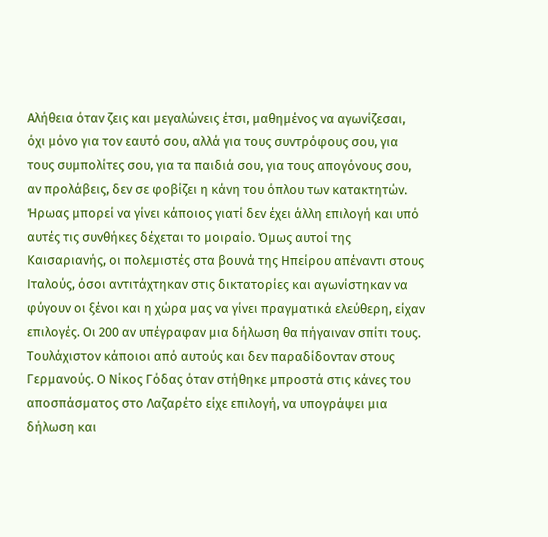Αλήθεια όταν ζεις και μεγαλώνεις έτσι, μαθημένος να αγωνίζεσαι, όχι μόνο για τον εαυτό σου, αλλά για τους συντρόφους σου, για τους συμπολίτες σου, για τα παιδιά σου, για τους απογόνους σου, αν προλάβεις, δεν σε φοβίζει η κάνη του όπλου των κατακτητών.
Ήρωας μπορεί να γίνει κάποιος γιατί δεν έχει άλλη επιλογή και υπό αυτές τις συνθήκες δέχεται το μοιραίο. Όμως αυτοί της Καισαριανής, οι πολεμιστές στα βουνά της Ηπείρου απέναντι στους Ιταλούς, όσοι αντιτάχτηκαν στις δικτατορίες και αγωνίστηκαν να φύγουν οι ξένοι και η χώρα μας να γίνει πραγματικά ελεύθερη, είχαν επιλογές. Οι 200 αν υπέγραφαν μια δήλωση θα πήγαιναν σπίτι τους. Τουλάχιστον κάποιοι από αυτούς και δεν παραδίδονταν στους Γερμανούς. Ο Νίκος Γόδας όταν στήθηκε μπροστά στις κάνες του αποσπάσματος στο Λαζαρέτο είχε επιλογή, να υπογράψει μια δήλωση και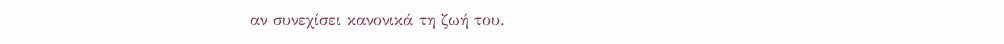αν συνεχίσει κανονικά τη ζωή του.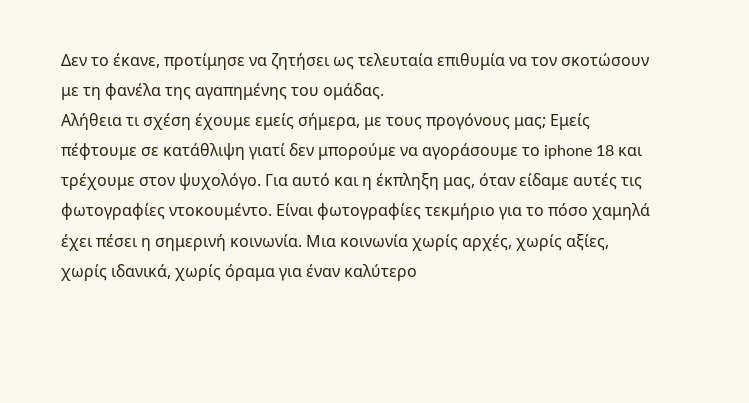Δεν το έκανε, προτίμησε να ζητήσει ως τελευταία επιθυμία να τον σκοτώσουν με τη φανέλα της αγαπημένης του ομάδας.
Αλήθεια τι σχέση έχουμε εμείς σήμερα, με τους προγόνους μας; Εμείς πέφτουμε σε κατάθλιψη γιατί δεν μπορούμε να αγοράσουμε το iphone 18 και τρέχουμε στον ψυχολόγο. Για αυτό και η έκπληξη μας, όταν είδαμε αυτές τις φωτογραφίες ντοκουμέντο. Είναι φωτογραφίες τεκμήριο για το πόσο χαμηλά έχει πέσει η σημερινή κοινωνία. Μια κοινωνία χωρίς αρχές, χωρίς αξίες, χωρίς ιδανικά, χωρίς όραμα για έναν καλύτερο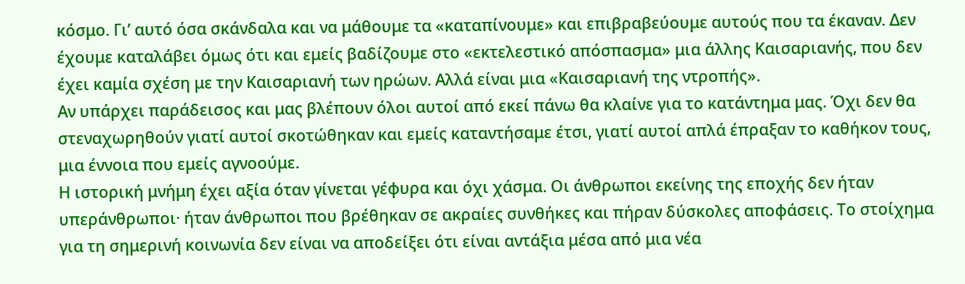κόσμο. Γι’ αυτό όσα σκάνδαλα και να μάθουμε τα «καταπίνουμε» και επιβραβεύουμε αυτούς που τα έκαναν. Δεν έχουμε καταλάβει όμως ότι και εμείς βαδίζουμε στο «εκτελεστικό απόσπασμα» μια άλλης Καισαριανής, που δεν έχει καμία σχέση με την Καισαριανή των ηρώων. Αλλά είναι μια «Καισαριανή της ντροπής».
Αν υπάρχει παράδεισος και μας βλέπουν όλοι αυτοί από εκεί πάνω θα κλαίνε για το κατάντημα μας. Όχι δεν θα στεναχωρηθούν γιατί αυτοί σκοτώθηκαν και εμείς καταντήσαμε έτσι, γιατί αυτοί απλά έπραξαν το καθήκον τους, μια έννοια που εμείς αγνοούμε.
Η ιστορική μνήμη έχει αξία όταν γίνεται γέφυρα και όχι χάσμα. Οι άνθρωποι εκείνης της εποχής δεν ήταν υπεράνθρωποι· ήταν άνθρωποι που βρέθηκαν σε ακραίες συνθήκες και πήραν δύσκολες αποφάσεις. Το στοίχημα για τη σημερινή κοινωνία δεν είναι να αποδείξει ότι είναι αντάξια μέσα από μια νέα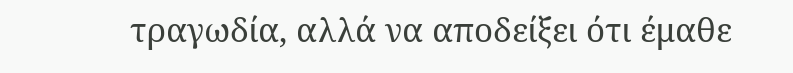τραγωδία, αλλά να αποδείξει ότι έμαθε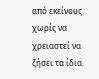από εκείνους χωρίς να χρειαστεί να ζήσει τα ίδια.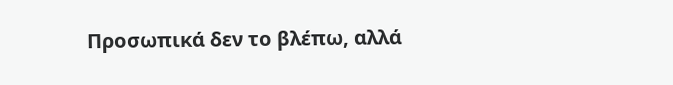Προσωπικά δεν το βλέπω, αλλά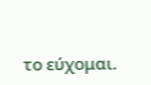το εύχομαι.